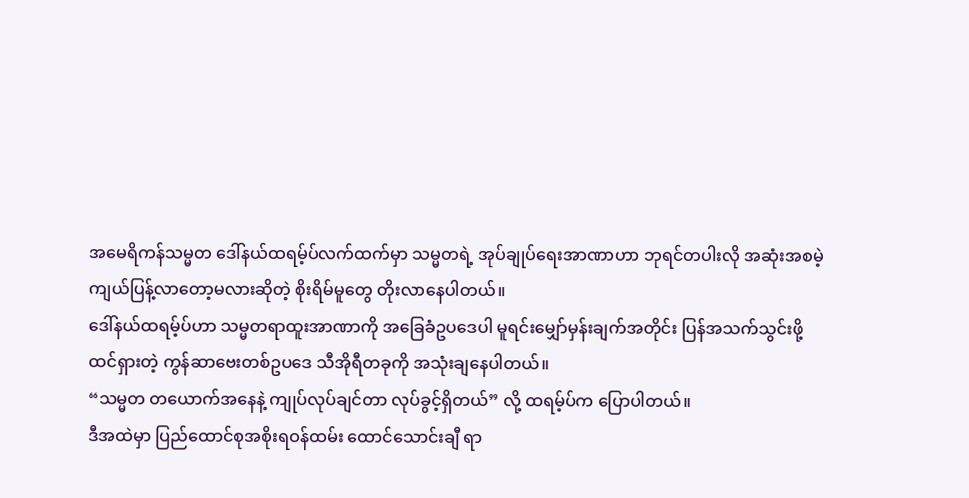အမေရိကန်သမ္မတ ဒေါ်နယ်ထရမ့်ပ်လက်ထက်မှာ သမ္မတရဲ့ အုပ်ချုပ်ရေးအာဏာဟာ ဘုရင်တပါးလို အဆုံးအစမဲ့ ကျယ်ပြန့်လာတော့မလားဆိုတဲ့ စိုးရိမ်မူတွေ တိုးလာနေပါတယ်။
ဒေါ်နယ်ထရမ့်ပ်ဟာ သမ္မတရာထူးအာဏာကို အခြေခံဥပဒေပါ မူရင်းမျှော်မှန်းချက်အတိုင်း ပြန်အသက်သွင်းဖို့ ထင်ရှားတဲ့ ကွန်ဆာဗေးတစ်ဥပဒေ သီအိုရီတခုကို အသုံးချနေပါတယ်။
“သမ္မတ တယောက်အနေနဲ့ ကျုပ်လုပ်ချင်တာ လုပ်ခွင့်ရှိတယ်” လို့ ထရမ့်ပ်က ပြောပါတယ်။
ဒီအထဲမှာ ပြည်ထောင်စုအစိုးရဝန်ထမ်း ထောင်သောင်းချီ ရာ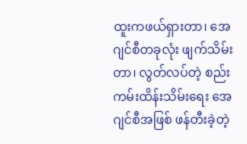ထူးကဖယ်ရှားတာ၊ အေဂျင်စီတခုလုံး ဖျက်သိမ်းတာ၊ လွတ်လပ်တဲ့ စည်းကမ်းထိန်းသိမ်းရေး အေဂျင်စီအဖြစ် ဖန်တီးခဲ့တဲ့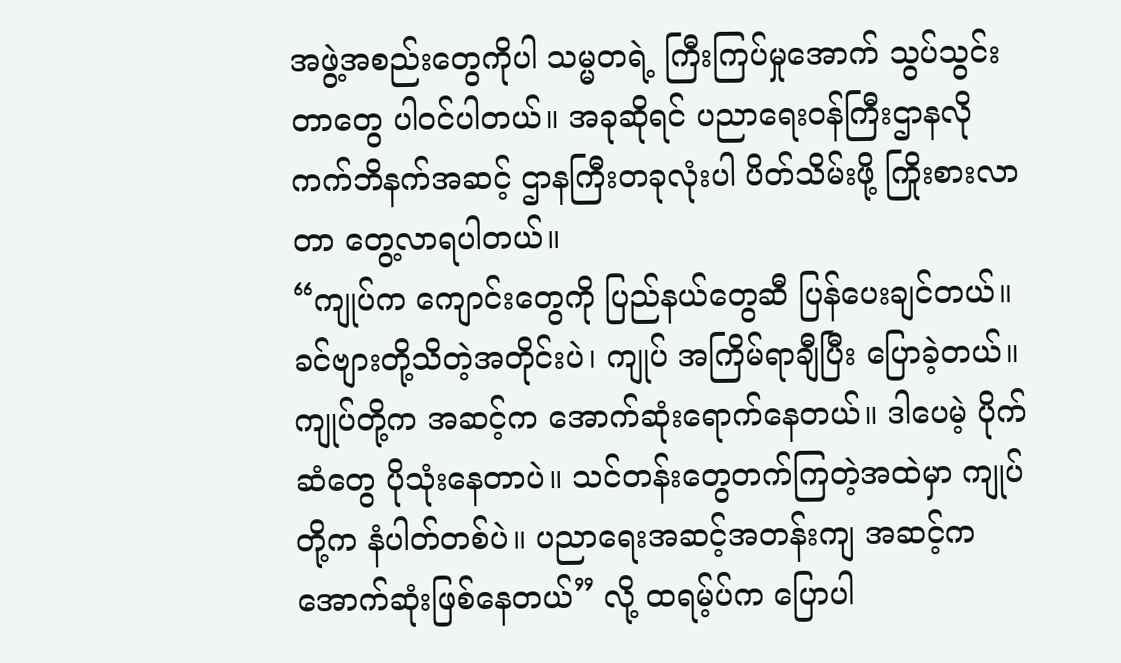အဖွဲ့အစည်းတွေကိုပါ သမ္မတရဲ့ ကြီးကြပ်မှုအောက် သွပ်သွင်းတာတွေ ပါဝင်ပါတယ်။ အခုဆိုရင် ပညာရေးဝန်ကြီးဌာနလို ကက်ဘိနက်အဆင့် ဌာနကြီးတခုလုံးပါ ပိတ်သိမ်းဖို့ ကြိုးစားလာတာ တွေ့လာရပါတယ်။
“ကျုပ်က ကျောင်းတွေကို ပြည်နယ်တွေဆီ ပြန်ပေးချင်တယ်။ ခင်ဗျားတို့သိတဲ့အတိုင်းပဲ၊ ကျုပ် အကြိမ်ရာချီပြီး ပြောခဲ့တယ်။ ကျုပ်တို့က အဆင့်က အောက်ဆုံးရောက်နေတယ်။ ဒါပေမဲ့ ပိုက်ဆံတွေ ပိုသုံးနေတာပဲ။ သင်တန်းတွေတက်ကြတဲ့အထဲမှာ ကျုပ်တို့က နံပါတ်တစ်ပဲ။ ပညာရေးအဆင့်အတန်းကျ အဆင့်က အောက်ဆုံးဖြစ်နေတယ်” လို့ ထရမ့်ပ်က ပြောပါ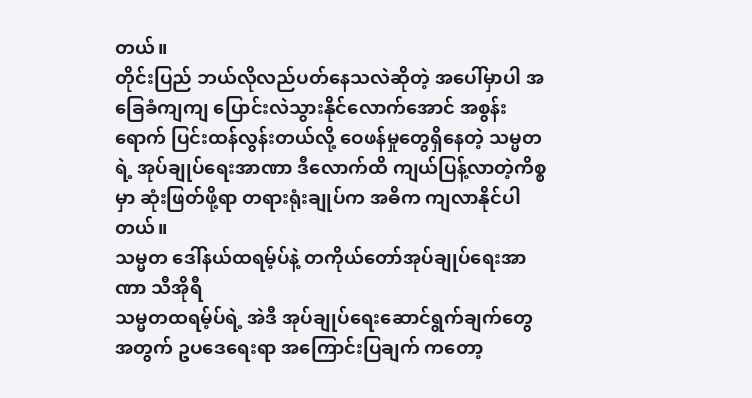တယ်။
တိုင်းပြည် ဘယ်လိုလည်ပတ်နေသလဲဆိုတဲ့ အပေါ်မှာပါ အခြေခံကျကျ ပြောင်းလဲသွားနိုင်လောက်အောင် အစွန်းရောက် ပြင်းထန်လွန်းတယ်လို့ ဝေဖန်မှုတွေရှိနေတဲ့ သမ္မတရဲ့ အုပ်ချုပ်ရေးအာဏာ ဒီလောက်ထိ ကျယ်ပြန့်လာတဲ့ကိစ္စမှာ ဆုံးဖြတ်ဖို့ရာ တရားရုံးချုပ်က အဓိက ကျလာနိုင်ပါတယ်။
သမ္မတ ဒေါ်နယ်ထရမ့်ပ်နဲ့ တကိုယ်တော်အုပ်ချုပ်ရေးအာဏာ သီအိုရီ
သမ္မတထရမ့်ပ်ရဲ့ အဲဒီ အုပ်ချုပ်ရေးဆောင်ရွက်ချက်တွေအတွက် ဥပဒေရေးရာ အကြောင်းပြချက် ကတော့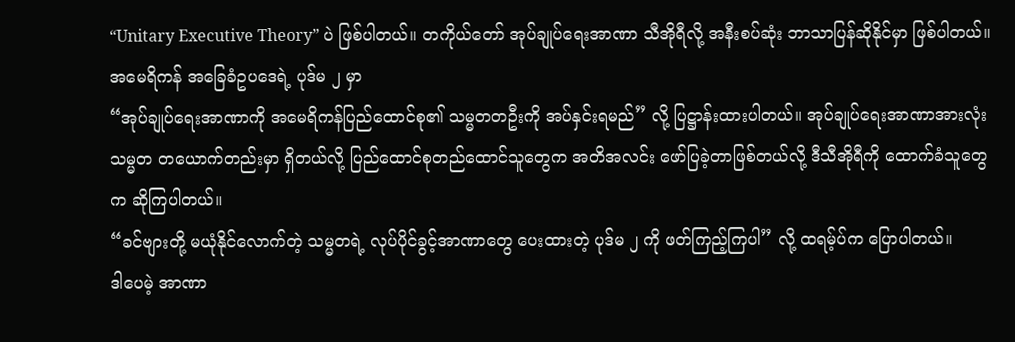“Unitary Executive Theory” ပဲ ဖြစ်ပါတယ်။ တကိုယ်တော် အုပ်ချုပ်ရေးအာဏာ သီအိုရီလို့ အနီးစပ်ဆုံး ဘာသာပြန်ဆိုနိုင်မှာ ဖြစ်ပါတယ်။ အမေရိကန် အခြေခံဥပဒေရဲ့ ပုဒ်မ ၂ မှာ
“အုပ်ချုပ်ရေးအာဏာကို အမေရိကန်ပြည်ထောင်စု၏ သမ္မတတဦးကို အပ်နှင်းရမည်” လို့ ပြဋ္ဌာန်းထားပါတယ်။ အုပ်ချုပ်ရေးအာဏာအားလုံး သမ္မတ တယောက်တည်းမှာ ရှိတယ်လို့ ပြည်ထောင်စုတည်ထောင်သူတွေက အတိအလင်း ဖော်ပြခဲ့တာဖြစ်တယ်လို့ ဒီသီအိုရီကို ထောက်ခံသူတွေက ဆိုကြပါတယ်။
“ခင်ဗျားတို့ မယုံနိုင်လောက်တဲ့ သမ္မတရဲ့ လုပ်ပိုင်ခွင့်အာဏာတွေ ပေးထားတဲ့ ပုဒ်မ ၂ ကို ဖတ်ကြည့်ကြပါ” လို့ ထရမ့်ပ်က ပြောပါတယ်။
ဒါပေမဲ့ အာဏာ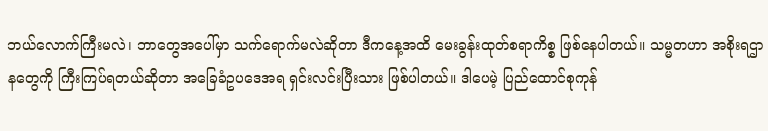ဘယ်လောက်ကြီးမလဲ၊ ဘာတွေအပေါ်မှာ သက်ရောက်မလဲဆိုတာ ဒီကနေ့အထိ မေးခွန်းထုတ်စရာကိစ္စ ဖြစ်နေပါတယ်။ သမ္မတဟာ အစိုးရဌာနတွေကို ကြီးကြပ်ရတယ်ဆိုတာ အခြေခံဥပဒေအရ ရှင်းလင်းပြီးသား ဖြစ်ပါတယ်။ ဒါပေမဲ့ ပြည်ထောင်စုကုန်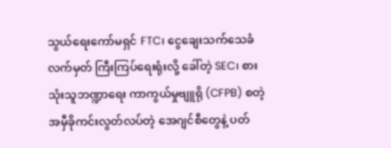သွယ်ရေးကော်မရှင် FTC၊ ငွေချေးသက်သေခံလက်မှတ် ကြီးကြပ်ရေးရုံးလို့ ခေါ်တဲ့ SEC၊ စားသုံးသူဘဏ္ဍာရေး ကာကွယ်မှုဗျူရို (CFPB) စတဲ့ အမှီခိုကင်းလွတ်လပ်တဲ့ အေဂျင်စီတွေနဲ့ ပတ်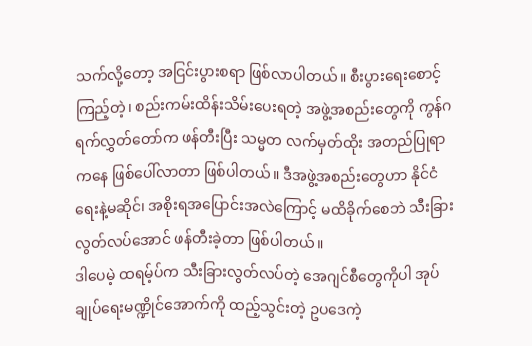သက်လို့တော့ အငြင်းပွားစရာ ဖြစ်လာပါတယ်။ စီးပွားရေးစောင့်ကြည့်တဲ့၊ စည်းကမ်းထိန်းသိမ်းပေးရတဲ့ အဖွဲ့အစည်းတွေကို ကွန်ဂရက်လွှတ်တော်က ဖန်တီးပြီး သမ္မတ လက်မှတ်ထိုး အတည်ပြုရာကနေ ဖြစ်ပေါ်လာတာ ဖြစ်ပါတယ်။ ဒီအဖွဲ့အစည်းတွေဟာ နိုင်ငံရေးနဲ့မဆိုင်၊ အစိုးရအပြောင်းအလဲကြောင့် မထိခိုက်စေဘဲ သီးခြားလွတ်လပ်အောင် ဖန်တီးခဲ့တာ ဖြစ်ပါတယ်။
ဒါပေမဲ့ ထရမ့်ပ်က သီးခြားလွတ်လပ်တဲ့ အေဂျင်စီတွေကိုပါ အုပ်ချုပ်ရေးမဏ္ဍိုင်အောက်ကို ထည့်သွင်းတဲ့ ဥပဒေကဲ့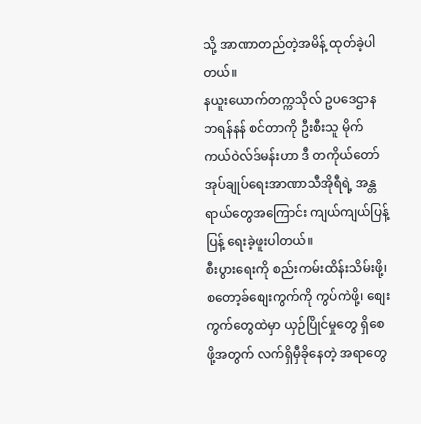သို့ အာဏာတည်တဲ့အမိန့် ထုတ်ခဲ့ပါတယ်။
နယူးယောက်တက္ကသိုလ် ဥပဒေဌာန ဘရန်နန် စင်တာကို ဦးစီးသူ မိုက်ကယ်ဝဲလ်ဒ်မန်းဟာ ဒီ တကိုယ်တော် အုပ်ချုပ်ရေးအာဏာသီအိုရီရဲ့ အန္တရာယ်တွေအကြောင်း ကျယ်ကျယ်ပြန့်ပြန့် ရေးခဲ့ဖူးပါတယ်။
စီးပွားရေးကို စည်းကမ်းထိန်းသိမ်းဖို့၊ စတော့ခ်စျေးကွက်ကို ကွပ်ကဲဖို့၊ စျေးကွက်တွေထဲမှာ ယှဉ်ပြိုင်မှုတွေ ရှိစေဖို့အတွက် လက်ရှိမှီခိုနေတဲ့ အရာတွေ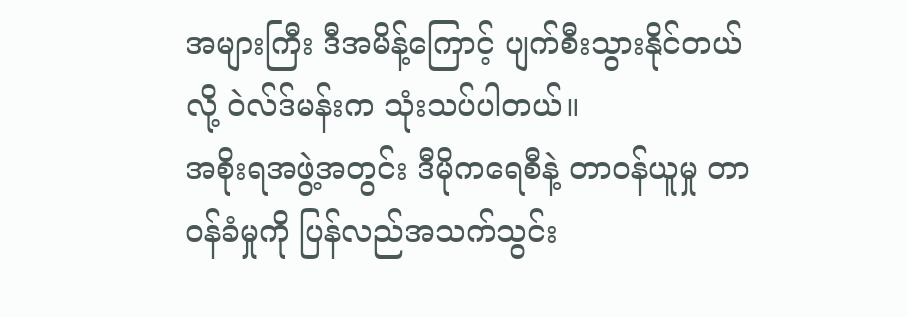အများကြီး ဒီအမိန့်ကြောင့် ပျက်စီးသွားနိုင်တယ်လို့ ဝဲလ်ဒ်မန်းက သုံးသပ်ပါတယ်။
အစိုးရအဖွဲ့အတွင်း ဒီမိုကရေစီနဲ့ တာဝန်ယူမှု တာဝန်ခံမှုကို ပြန်လည်အသက်သွင်း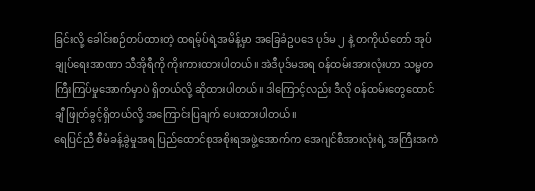ခြင်းလို့ ခေါင်းစဉ်တပ်ထားတဲ့ ထရမ့်ပ်ရဲ့အမိန့်မှာ အခြေခံဥပဒေ ပုဒ်မ ၂ နဲ့ တကိုယ်တော် အုပ်ချုပ်ရေးအာဏာ သီအိုရီကို ကိုးကားထားပါတယ်။ အဲဒီပုဒ်မအရ ဝန်ထမ်းအားလုံးဟာ သမ္မတ ကြီးကြပ်မှုအောက်မှာပဲ ရှိတယ်လို့ ဆိုထားပါတယ်။ ဒါကြောင့်လည်း ဒီလို ဝန်ထမ်းတွေထောင်ချီ ဖြုတ်ခွင့်ရှိတယ်လို့ အကြောင်းပြချက် ပေးထားပါတယ်။
ရေပြင်ညီ စီမံခန့်ခွဲမှုအရ ပြည်ထောင်စုအစိုးရအဖွဲ့အောက်က အေဂျင်စီအားလုံးရဲ့ အကြီးအကဲ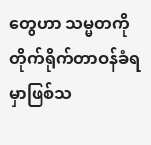တွေဟာ သမ္မတကို တိုက်ရိုက်တာဝန်ခံရမှာဖြစ်သ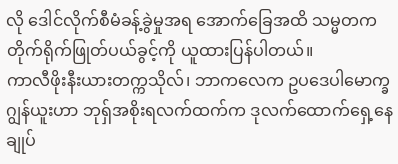လို ဒေါင်လိုက်စီမံခန့်ခွဲမှုအရ အောက်ခြေအထိ သမ္မတက တိုက်ရိုက်ဖြုတ်ပယ်ခွင့်ကို ယူထားပြန်ပါတယ်။
ကာလီဖိုးနီးယားတက္ကသိုလ်၊ ဘာကလေက ဥပဒေပါမောက္ခ ဂျွန်ယူးဟာ ဘုရှ်အစိုးရလက်ထက်က ဒုလက်ထောက်ရှေ့နေချုပ်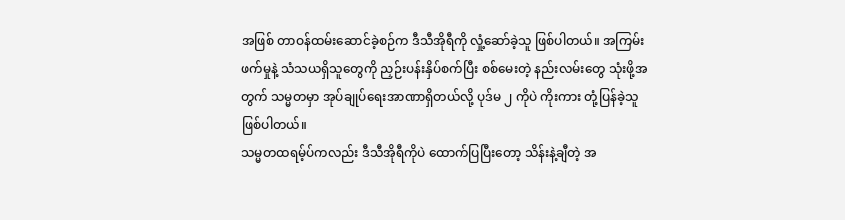အဖြစ် တာဝန်ထမ်းဆောင်ခဲ့စဉ်က ဒီသီအိုရီကို လှုံ့ဆော်ခဲ့သူ ဖြစ်ပါတယ်။ အကြမ်းဖက်မှုနဲ့ သံသယရှိသူတွေကို ညှဉ်းပန်းနှိပ်စက်ပြီး စစ်မေးတဲ့ နည်းလမ်းတွေ သုံးဖို့အတွက် သမ္မတမှာ အုပ်ချုပ်ရေးအာဏာရှိတယ်လို့ ပုဒ်မ ၂ ကိုပဲ ကိုးကား တုံ့ပြန်ခဲ့သူ ဖြစ်ပါတယ်။
သမ္မတထရမ့်ပ်ကလည်း ဒီသီအိုရီကိုပဲ ထောက်ပြပြီးတော့ သိန်းနဲ့ချီတဲ့ အ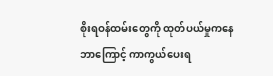စိုးရဝန်ထမ်းတွေကို ထုတ်ပယ်မှုကနေ ဘာကြောင့် ကာကွယ်ပေးရ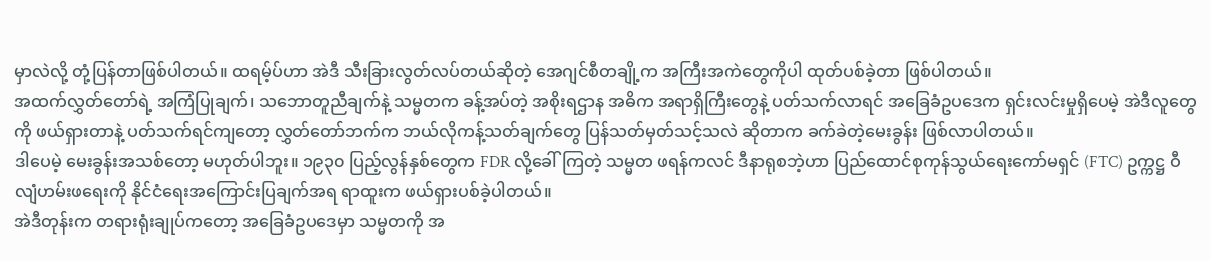မှာလဲလို့ တုံ့ပြန်တာဖြစ်ပါတယ်။ ထရမ့်ပ်ဟာ အဲဒီ သီးခြားလွတ်လပ်တယ်ဆိုတဲ့ အေဂျင်စီတချို့က အကြီးအကဲတွေကိုပါ ထုတ်ပစ်ခဲ့တာ ဖြစ်ပါတယ်။
အထက်လွှတ်တော်ရဲ့ အကြံပြုချက်၊ သဘောတူညီချက်နဲ့ သမ္မတက ခန့်အပ်တဲ့ အစိုးရဌာန အဓိက အရာရှိကြီးတွေနဲ့ ပတ်သက်လာရင် အခြေခံဥပဒေက ရှင်းလင်းမှုရှိပေမဲ့ အဲဒီလူတွေကို ဖယ်ရှားတာနဲ့ ပတ်သက်ရင်ကျတော့ လွှတ်တော်ဘက်က ဘယ်လိုကန့်သတ်ချက်တွေ ပြန်သတ်မှတ်သင့်သလဲ ဆိုတာက ခက်ခဲတဲ့မေးခွန်း ဖြစ်လာပါတယ်။
ဒါပေမဲ့ မေးခွန်းအသစ်တော့ မဟုတ်ပါဘူး။ ၁၉၃၀ ပြည့်လွန်နှစ်တွေက FDR လို့ခေါ်ကြတဲ့ သမ္မတ ဖရန်ကလင် ဒီနာရုစဘဲ့ဟာ ပြည်ထောင်စုကုန်သွယ်ရေးကော်မရှင် (FTC) ဥက္ကဋ္ဌ ဝီလျံဟမ်းဖရေးကို နိုင်ငံရေးအကြောင်းပြချက်အရ ရာထူးက ဖယ်ရှားပစ်ခဲ့ပါတယ်။
အဲဒီတုန်းက တရားရုံးချုပ်ကတော့ အခြေခံဥပဒေမှာ သမ္မတကို အ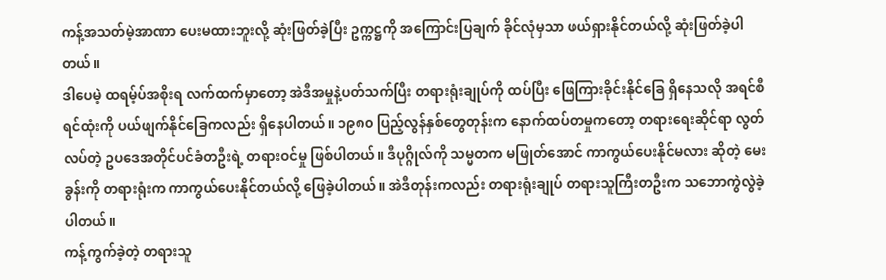ကန့်အသတ်မဲ့အာဏာ ပေးမထားဘူးလို့ ဆုံးဖြတ်ခဲ့ပြီး ဥက္ကဋ္ဌကို အကြောင်းပြချက် ခိုင်လုံမှသာ ဖယ်ရှားနိုင်တယ်လို့ ဆုံးဖြတ်ခဲ့ပါတယ်။
ဒါပေမဲ့ ထရမ့်ပ်အစိုးရ လက်ထက်မှာတော့ အဲဒီအမှုနဲ့ပတ်သက်ပြီး တရားရုံးချုပ်ကို ထပ်ပြီး ဖြေကြားခိုင်းနိုင်ခြေ ရှိနေသလို အရင်စီရင်ထုံးကို ပယ်ဖျက်နိုင်ခြေကလည်း ရှိနေပါတယ်။ ၁၉၈၀ ပြည့်လွန်နှစ်တွေတုန်းက နောက်ထပ်တမှုကတော့ တရားရေးဆိုင်ရာ လွတ်လပ်တဲ့ ဥပဒေအတိုင်ပင်ခံတဦးရဲ့ တရားဝင်မှု ဖြစ်ပါတယ်။ ဒီပုဂ္ဂိုလ်ကို သမ္မတက မဖြုတ်အောင် ကာကွယ်ပေးနိုင်မလား ဆိုတဲ့ မေးခွန်းကို တရားရုံးက ကာကွယ်ပေးနိုင်တယ်လို့ ဖြေခဲ့ပါတယ်။ အဲဒီတုန်းကလည်း တရားရုံးချုပ် တရားသူကြီးတဦးက သဘောကွဲလွဲခဲ့ပါတယ်။
ကန့်ကွက်ခဲ့တဲ့ တရားသူ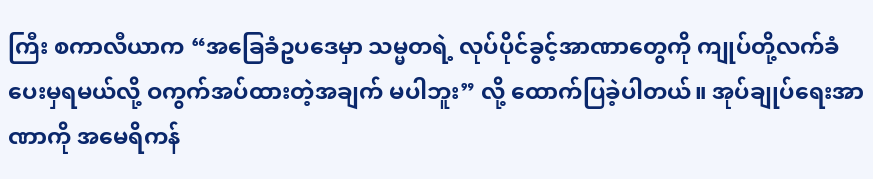ကြီး စကာလီယာက “အခြေခံဥပဒေမှာ သမ္မတရဲ့ လုပ်ပိုင်ခွင့်အာဏာတွေကို ကျုပ်တို့လက်ခံပေးမှရမယ်လို့ ဝကွက်အပ်ထားတဲ့အချက် မပါဘူး” လို့ ထောက်ပြခဲ့ပါတယ်။ အုပ်ချုပ်ရေးအာဏာကို အမေရိကန်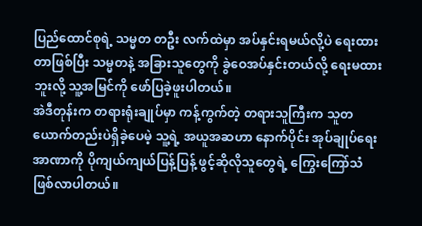ပြည်ထောင်စုရဲ့ သမ္မတ တဦး လက်ထဲမှာ အပ်နှင်းရမယ်လို့ပဲ ရေးထားတာဖြစ်ပြီး သမ္မတနဲ့ အခြားသူတွေကို ခွဲဝေအပ်နှင်းတယ်လို့ ရေးမထားဘူးလို့ သူ့အမြင်ကို ဖော်ပြခဲ့ဖူးပါတယ်။
အဲဒီတုန်းက တရားရုံးချုပ်မှာ ကန့်ကွက်တဲ့ တရားသူကြီးက သူတယောက်တည်းပဲရှိခဲ့ပေမဲ့ သူ့ရဲ့ အယူအဆဟာ နောက်ပိုင်း အုပ်ချုပ်ရေးအာဏာကို ပိုကျယ်ကျယ်ပြန့်ပြန့် ဖွင့်ဆိုလိုသူတွေရဲ့ ကြွေးကြော်သံ ဖြစ်လာပါတယ်။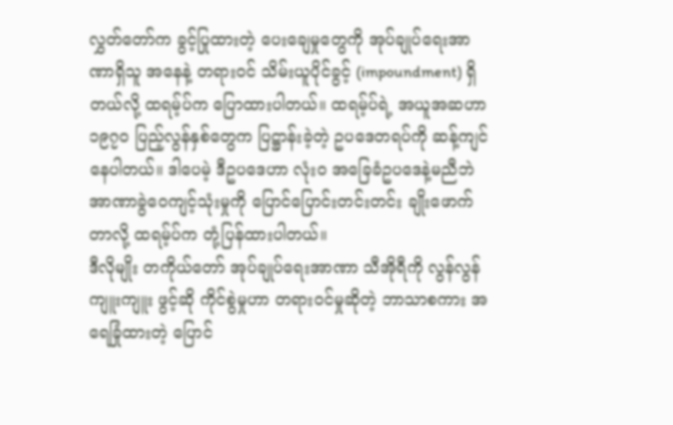လွှတ်တော်က ခွင့်ပြုထားတဲ့ ပေးချေမှုတွေကို အုပ်ချုပ်ရေးအာဏာရှိသူ အနေနဲ့ တရားဝင် သိမ်းယူပိုင်ခွင့် (impoundment) ရှိတယ်လို့ ထရမ့်ပ်က ပြောထားပါတယ်။ ထရမ့်ပ်ရဲ့ အယူအဆဟာ ၁၉၇၀ ပြည့်လွန်နှစ်တွေက ပြဋ္ဌာန်းခဲ့တဲ့ ဥပဒေတရပ်ကို ဆန့်ကျင်နေပါတယ်။ ဒါပေမဲ့ ဒီဥပဒေဟာ လုံးဝ အခြေခံဥပဒေနဲ့မညီဘဲ အာဏာခွဲဝေကျင့်သုံးမှုကို ပြောင်ပြောင်းတင်းတင်း ချိုးဖောက်တာလို့ ထရမ့်ပ်က တုံ့ပြန်ထားပါတယ်။
ဒီလိုမျိုး တကိုယ်တော် အုပ်ချုပ်ရေးအာဏာ သီအိုရီကို လွန်လွန်ကျူးကျူး ဖွင့်ဆို ကိုင်စွဲမှုဟာ တရားဝင်မှုဆိုတဲ့ ဘာသာစကား အရေခြုံထားတဲ့ ပြောင်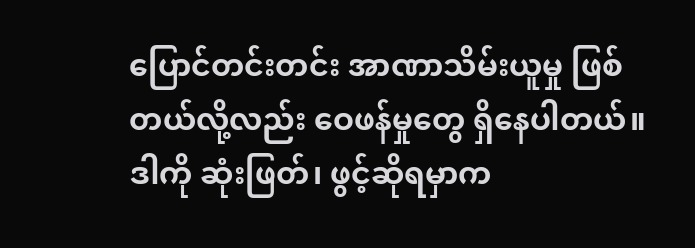ပြောင်တင်းတင်း အာဏာသိမ်းယူမှု ဖြစ်တယ်လို့လည်း ဝေဖန်မှုတွေ ရှိနေပါတယ်။ ဒါကို ဆုံးဖြတ်၊ ဖွင့်ဆိုရမှာက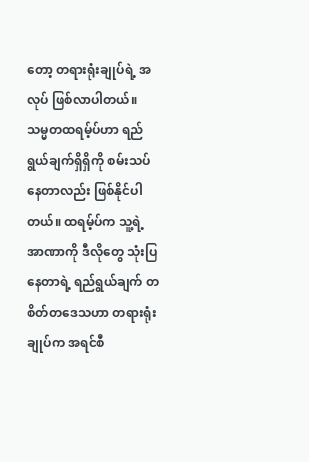တော့ တရားရုံးချုပ်ရဲ့ အလုပ် ဖြစ်လာပါတယ်။
သမ္မတထရမ့်ပ်ဟာ ရည်ရွယ်ချက်ရှိရှိကို စမ်းသပ်နေတာလည်း ဖြစ်နိုင်ပါတယ်။ ထရမ့်ပ်က သူ့ရဲ့ အာဏာကို ဒီလိုတွေ သုံးပြနေတာရဲ့ ရည်ရွယ်ချက် တစိတ်တဒေသဟာ တရားရုံးချုပ်က အရင်စီ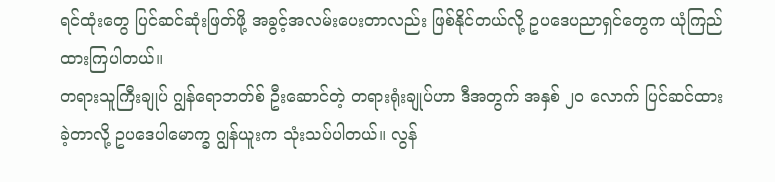ရင်ထုံးတွေ ပြင်ဆင်ဆုံးဖြတ်ဖို့ အခွင့်အလမ်းပေးတာလည်း ဖြစ်နိုင်တယ်လို့ ဥပဒေပညာရှင်တွေက ယုံကြည်ထားကြပါတယ်။
တရားသူကြီးချုပ် ဂျွန်ရောဘတ်စ် ဦးဆောင်တဲ့ တရားရုံးချုပ်ဟာ ဒီအတွက် အနှစ် ၂၀ လောက် ပြင်ဆင်ထားခဲ့တာလို့ ဥပဒေပါမောက္ခ ဂျွန်ယူးက သုံးသပ်ပါတယ်။ လွန်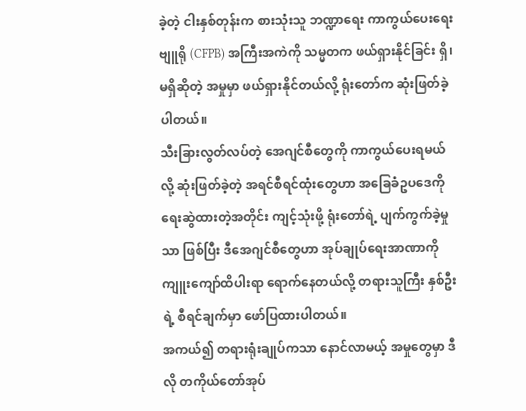ခဲ့တဲ့ ငါးနှစ်တုန်းက စားသုံးသူ ဘဏ္ဍာရေး ကာကွယ်ပေးရေးဗျူရို (CFPB) အကြီးအကဲကို သမ္မတက ဖယ်ရှားနိုင်ခြင်း ရှိ၊ မရှိဆိုတဲ့ အမှုမှာ ဖယ်ရှားနိုင်တယ်လို့ ရုံးတော်က ဆုံးဖြတ်ခဲ့ပါတယ်။
သီးခြားလွတ်လပ်တဲ့ အေဂျင်စီတွေကို ကာကွယ်ပေးရမယ်လို့ ဆုံးဖြတ်ခဲ့တဲ့ အရင်စီရင်ထုံးတွေဟာ အခြေခံဥပဒေကို ရေးဆွဲထားတဲ့အတိုင်း ကျင့်သုံးဖို့ ရုံးတော်ရဲ့ ပျက်ကွက်ခဲ့မှုသာ ဖြစ်ပြီး ဒီအေဂျင်စီတွေဟာ အုပ်ချုပ်ရေးအာဏာကို ကျူးကျော်ထိပါးရာ ရောက်နေတယ်လို့ တရားသူကြီး နှစ်ဦးရဲ့ စီရင်ချက်မှာ ဖော်ပြထားပါတယ်။
အကယ်၍ တရားရုံးချုပ်ကသာ နောင်လာမယ့် အမှုတွေမှာ ဒီလို တကိုယ်တော်အုပ်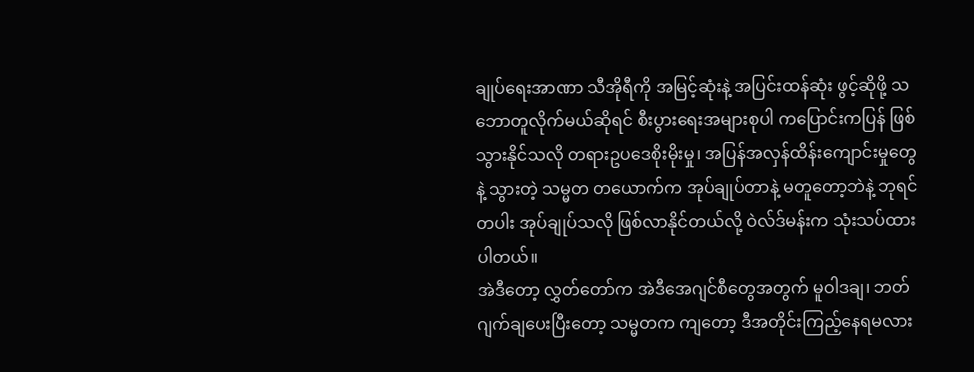ချုပ်ရေးအာဏာ သီအိုရီကို အမြင့်ဆုံးနဲ့ အပြင်းထန်ဆုံး ဖွင့်ဆိုဖို့ သဘောတူလိုက်မယ်ဆိုရင် စီးပွားရေးအများစုပါ ကပြောင်းကပြန် ဖြစ်သွားနိုင်သလို တရားဥပဒေစိုးမိုးမှု၊ အပြန်အလှန်ထိန်းကျောင်းမှုတွေနဲ့ သွားတဲ့ သမ္မတ တယောက်က အုပ်ချုပ်တာနဲ့ မတူတော့ဘဲနဲ့ ဘုရင်တပါး အုပ်ချုပ်သလို ဖြစ်လာနိုင်တယ်လို့ ဝဲလ်ဒ်မန်းက သုံးသပ်ထားပါတယ်။
အဲဒီတော့ လွှတ်တော်က အဲဒီအေဂျင်စီတွေအတွက် မူဝါဒချ၊ ဘတ်ဂျက်ချပေးပြီးတော့ သမ္မတက ကျတော့ ဒီအတိုင်းကြည့်နေရမလား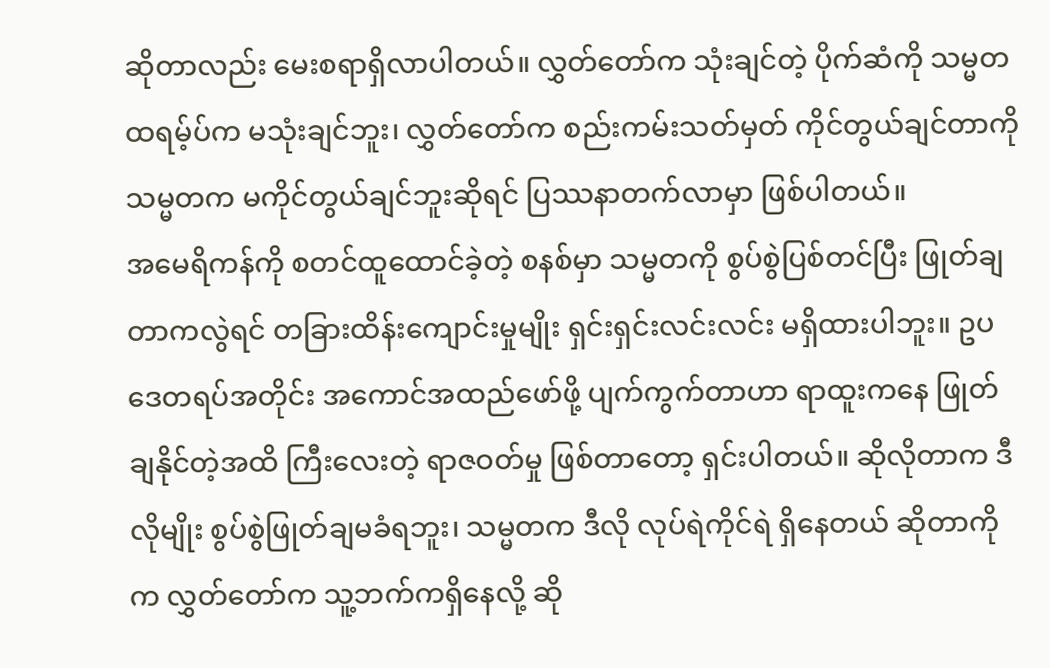ဆိုတာလည်း မေးစရာရှိလာပါတယ်။ လွှတ်တော်က သုံးချင်တဲ့ ပိုက်ဆံကို သမ္မတ ထရမ့်ပ်က မသုံးချင်ဘူး၊ လွှတ်တော်က စည်းကမ်းသတ်မှတ် ကိုင်တွယ်ချင်တာကို သမ္မတက မကိုင်တွယ်ချင်ဘူးဆိုရင် ပြဿနာတက်လာမှာ ဖြစ်ပါတယ်။
အမေရိကန်ကို စတင်ထူထောင်ခဲ့တဲ့ စနစ်မှာ သမ္မတကို စွပ်စွဲပြစ်တင်ပြီး ဖြုတ်ချတာကလွဲရင် တခြားထိန်းကျောင်းမှုမျိုး ရှင်းရှင်းလင်းလင်း မရှိထားပါဘူး။ ဥပဒေတရပ်အတိုင်း အကောင်အထည်ဖော်ဖို့ ပျက်ကွက်တာဟာ ရာထူးကနေ ဖြုတ်ချနိုင်တဲ့အထိ ကြီးလေးတဲ့ ရာဇဝတ်မှု ဖြစ်တာတော့ ရှင်းပါတယ်။ ဆိုလိုတာက ဒီလိုမျိုး စွပ်စွဲဖြုတ်ချမခံရဘူး၊ သမ္မတက ဒီလို လုပ်ရဲကိုင်ရဲ ရှိနေတယ် ဆိုတာကိုက လွှတ်တော်က သူ့ဘက်ကရှိနေလို့ ဆို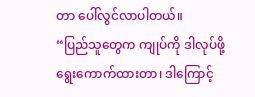တာ ပေါ်လွင်လာပါတယ်။
“ပြည်သူတွေက ကျုပ်ကို ဒါလုပ်ဖို့ ရွေးကောက်ထားတာ၊ ဒါကြောင့်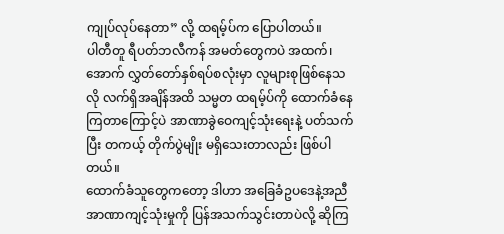ကျုပ်လုပ်နေတာ” လို့ ထရမ့်ပ်က ပြောပါတယ်။
ပါတီတူ ရီပတ်ဘလီကန် အမတ်တွေကပဲ အထက်၊ အောက် လွှတ်တော်နှစ်ရပ်စလုံးမှာ လူများစုဖြစ်နေသလို လက်ရှိအချိန်အထိ သမ္မတ ထရမ့်ပ်ကို ထောက်ခံနေကြတာကြောင့်ပဲ အာဏာခွဲဝေကျင့်သုံးရေးနဲ့ ပတ်သက်ပြီး တကယ့် တိုက်ပွဲမျိုး မရှိသေးတာလည်း ဖြစ်ပါတယ်။
ထောက်ခံသူတွေကတော့ ဒါဟာ အခြေခံဥပဒေနဲ့အညီ အာဏာကျင့်သုံးမှုကို ပြန်အသက်သွင်းတာပဲလို့ ဆိုကြ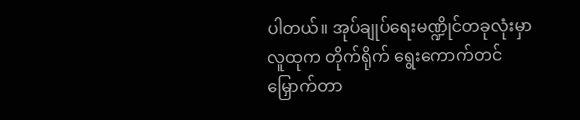ပါတယ်။ အုပ်ချုပ်ရေးမဏ္ဍိုင်တခုလုံးမှာ လူထုက တိုက်ရိုက် ရွေးကောက်တင်မြှောက်တာ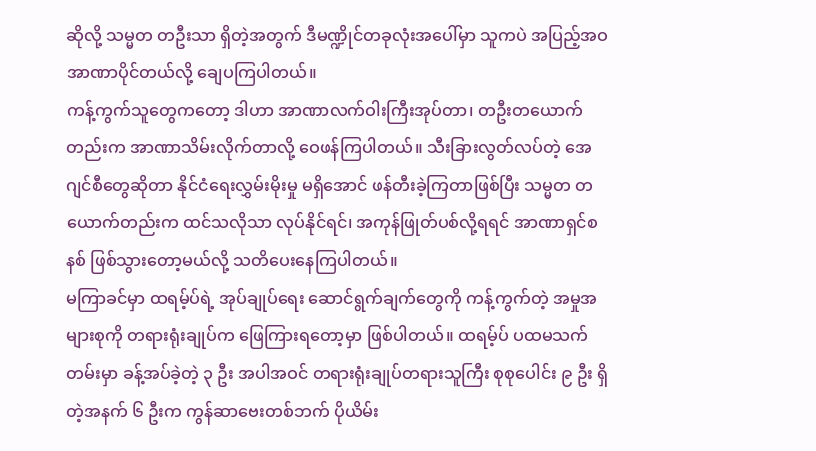ဆိုလို့ သမ္မတ တဦးသာ ရှိတဲ့အတွက် ဒီမဏ္ဍိုင်တခုလုံးအပေါ်မှာ သူကပဲ အပြည့်အဝ အာဏာပိုင်တယ်လို့ ချေပကြပါတယ်။
ကန့်ကွက်သူတွေကတော့ ဒါဟာ အာဏာလက်ဝါးကြီးအုပ်တာ၊ တဦးတယောက်တည်းက အာဏာသိမ်းလိုက်တာလို့ ဝေဖန်ကြပါတယ်။ သီးခြားလွတ်လပ်တဲ့ အေဂျင်စီတွေဆိုတာ နိုင်ငံရေးလွှမ်းမိုးမှု မရှိအောင် ဖန်တီးခဲ့ကြတာဖြစ်ပြီး သမ္မတ တယောက်တည်းက ထင်သလိုသာ လုပ်နိုင်ရင်၊ အကုန်ဖြုတ်ပစ်လို့ရရင် အာဏာရှင်စနစ် ဖြစ်သွားတော့မယ်လို့ သတိပေးနေကြပါတယ်။
မကြာခင်မှာ ထရမ့်ပ်ရဲ့ အုပ်ချုပ်ရေး ဆောင်ရွက်ချက်တွေကို ကန့်ကွက်တဲ့ အမှုအများစုကို တရားရုံးချုပ်က ဖြေကြားရတော့မှာ ဖြစ်ပါတယ်။ ထရမ့်ပ် ပထမသက်တမ်းမှာ ခန့်အပ်ခဲ့တဲ့ ၃ ဦး အပါအဝင် တရားရုံးချုပ်တရားသူကြီး စုစုပေါင်း ၉ ဦး ရှိတဲ့အနက် ၆ ဦးက ကွန်ဆာဗေးတစ်ဘက် ပိုယိမ်း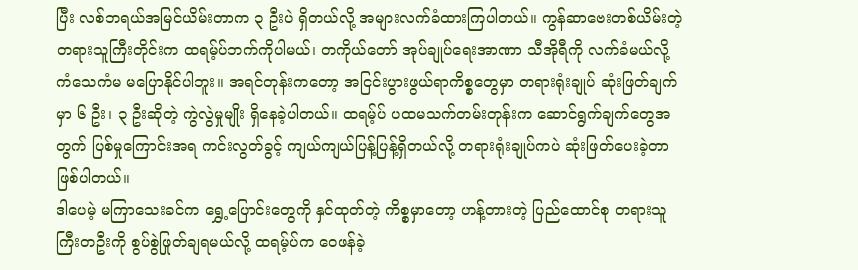ပြီး လစ်ဘရယ်အမြင်ယိမ်းတာက ၃ ဦးပဲ ရှိတယ်လို့ အများလက်ခံထားကြပါတယ်။ ကွန်ဆာဗေးတစ်ယိမ်းတဲ့ တရားသူကြီးတိုင်းက ထရမ့်ပ်ဘက်ကိုပါမယ်၊ တကိုယ်တော် အုပ်ချုပ်ရေးအာဏာ သီအိုရီကို လက်ခံမယ်လို့ ကံသေကံမ မပြောနိုင်ပါဘူး။ အရင်တုန်းကတော့ အငြင်းပွားဖွယ်ရာကိစ္စတွေမှာ တရားရုံးချုပ် ဆုံးဖြတ်ချက်မှာ ၆ ဦး၊ ၃ ဦးဆိုတဲ့ ကွဲလွဲမှုမျိုး ရှိနေခဲ့ပါတယ်။ ထရမ့်ပ် ပထမသက်တမ်းတုန်းက ဆောင်ရွက်ချက်တွေအတွက် ပြစ်မှုကြောင်းအရ ကင်းလွတ်ခွင့် ကျယ်ကျယ်ပြန့်ပြန့်ရှိတယ်လို့ တရားရုံးချုပ်ကပဲ ဆုံးဖြတ်ပေးခဲ့တာ ဖြစ်ပါတယ်။
ဒါပေမဲ့ မကြာသေးခင်က ရွှေ့ပြောင်းတွေကို နှင်ထုတ်တဲ့ ကိစ္စမှာတော့ ဟန့်တားတဲ့ ပြည်ထောင်စု တရားသူကြီးတဦးကို စွပ်စွဲဖြုတ်ချရမယ်လို့ ထရမ့်ပ်က ဝေဖန်ခဲ့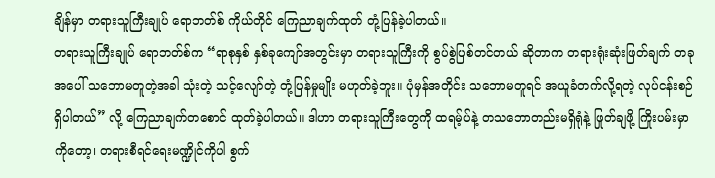ချိန်မှာ တရားသူကြီးချုပ် ရောဘတ်စ် ကိုယ်တိုင် ကြေညာချက်ထုတ် တုံ့ပြန်ခဲ့ပါတယ်။
တရားသူကြီးချုပ် ရောဘတ်စ်က “ရာစုနှစ် နှစ်ခုကျော်အတွင်းမှာ တရားသူကြီးကို စွပ်စွဲပြစ်တင်တယ် ဆိုတာက တရားရုံးဆုံးဖြတ်ချက် တခုအပေါ် သဘောမတူတဲ့အခါ သုံးတဲ့ သင့်လျော်တဲ့ တုံ့ပြန်မှုမျိုး မဟုတ်ခဲ့ဘူး။ ပုံမှန်အတိုင်း သဘောမတူရင် အယူခံတက်လို့ရတဲ့ လုပ်ငန်းစဉ် ရှိပါတယ်” လို့ ကြေညာချက်တစောင် ထုတ်ခဲ့ပါတယ်။ ဒါဟာ တရားသူကြီးတွေကို ထရမ့်ပ်နဲ့ တသဘောတည်းမရှိရုံနဲ့ ဖြုတ်ချဖို့ ကြိုးပမ်းမှာကိုတော့၊ တရားစီရင်ရေးမဏ္ဍိုင်ကိုပါ စွက်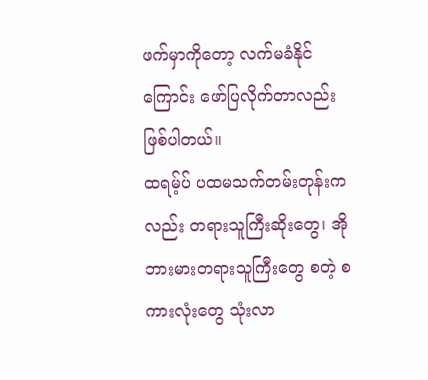ဖက်မှာကိုတော့ လက်မခံနိုင်ကြောင်း ဖော်ပြလိုက်တာလည်း ဖြစ်ပါတယ်။
ထရမ့်ပ် ပထမသက်တမ်းတုန်းကလည်း တရားသူကြီးဆိုးတွေ၊ အိုဘားမားတရားသူကြီးတွေ စတဲ့ စကားလုံးတွေ သုံးလာ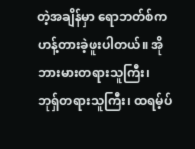တဲ့အချိန်မှာ ရောဘတ်စ်က ဟန့်တားခဲ့ဖူးပါတယ်။ အိုဘားမားတရားသူကြီး၊ ဘုရှ်တရားသူကြီး၊ ထရမ့်ပ်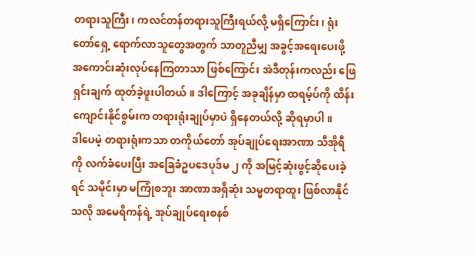တရားသူကြီး၊ ကလင်တန်တရားသူကြီးရယ်လို့ မရှိကြောင်း၊ ရုံးတော်ရှေ့ ရောက်လာသူတွေအတွက် သာတူညီမျှ အခွင့်အရေးပေးဖို့ အကောင်းဆုံးလုပ်နေကြတာသာ ဖြစ်ကြောင်း အဲဒီတုန်းကလည်း ဖြေရှင်းချက် ထုတ်ခဲ့ဖူးပါတယ်။ ဒါကြောင့် အခုချိန်မှာ ထရမ့်ပ်ကို ထိန်းကျောင်းနိုင်စွမ်းက တရားရုံးချုပ်မှာပဲ ရှိနေတယ်လို့ ဆိုရမှာပါ။
ဒါပေမဲ့ တရားရုံးကသာ တကိုယ်တော် အုပ်ချုပ်ရေးအာဏာ သီအိုရီကို လက်ခံပေးပြီး အခြေခံဥပဒေပုဒ်မ ၂ ကို အမြင့်ဆုံးဖွင့်ဆိုပေးခဲ့ရင် သမိုင်းမှာ မကြုံစဘူး အာဏာအရှိဆုံး သမ္မတရာထူး ဖြစ်လာနိုင်သလို အမေရိကန်ရဲ့ အုပ်ချုပ်ရေးစနစ်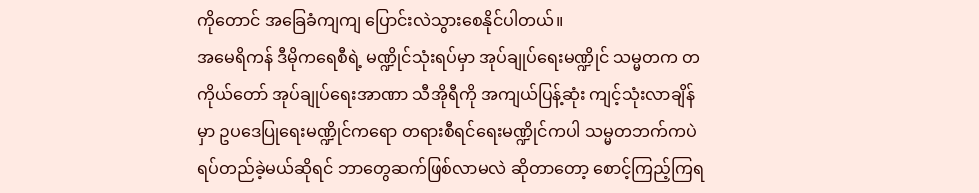ကိုတောင် အခြေခံကျကျ ပြောင်းလဲသွားစေနိုင်ပါတယ်။
အမေရိကန် ဒီမိုကရေစီရဲ့ မဏ္ဍိုင်သုံးရပ်မှာ အုပ်ချုပ်ရေးမဏ္ဍိုင် သမ္မတက တကိုယ်တော် အုပ်ချုပ်ရေးအာဏာ သီအိုရီကို အကျယ်ပြန့်ဆုံး ကျင့်သုံးလာချိန်မှာ ဥပဒေပြုရေးမဏ္ဍိုင်ကရော တရားစီရင်ရေးမဏ္ဍိုင်ကပါ သမ္မတဘက်ကပဲ ရပ်တည်ခဲ့မယ်ဆိုရင် ဘာတွေဆက်ဖြစ်လာမလဲ ဆိုတာတော့ စောင့်ကြည့်ကြရ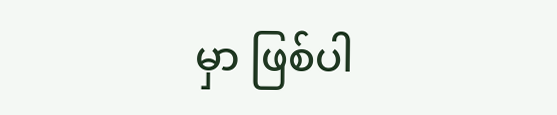မှာ ဖြစ်ပါ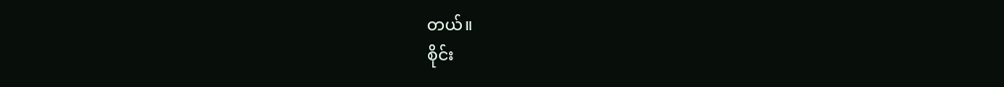တယ်။
စိုင်း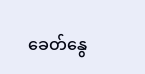ခေတ်နွေ